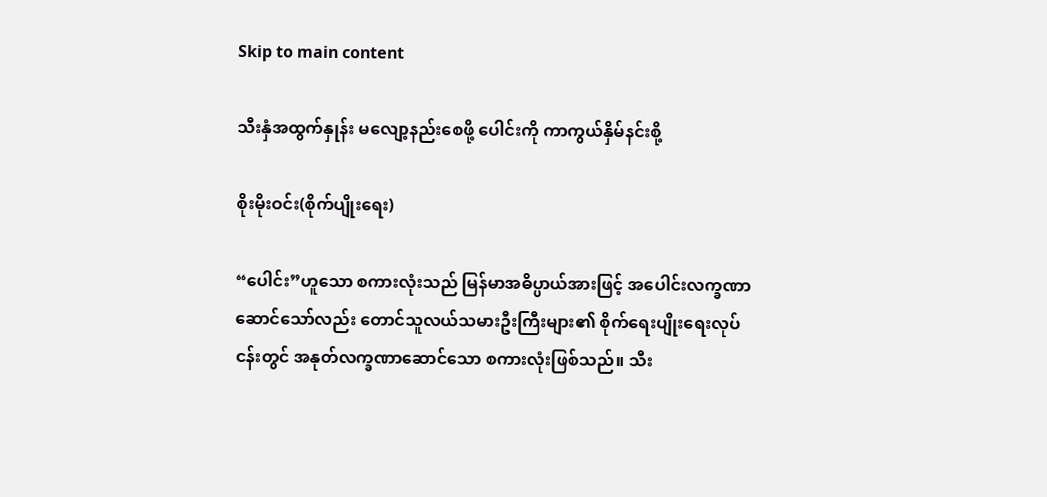Skip to main content

သီးနှံအထွက်နှုန်း မလျော့နည်းစေဖို့ ပေါင်းကို ကာကွယ်နှိမ်နင်းစို့

စိုးမိုးဝင်း(စိုက်ပျိုးရေး)

“ပေါင်း”ဟူသော စကားလုံးသည် မြန်မာအဓိပ္ပာယ်အားဖြင့် အပေါင်းလက္ခဏာဆောင်သော်လည်း တောင်သူလယ်သမားဦးကြီးများ၏ စိုက်ရေးပျိုးရေးလုပ်ငန်းတွင် အနုတ်လက္ခဏာဆောင်သော စကားလုံးဖြစ်သည်။ သီး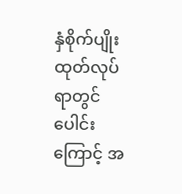နှံစိုက်ပျိုးထုတ်လုပ်ရာတွင် ပေါင်းကြောင့် အ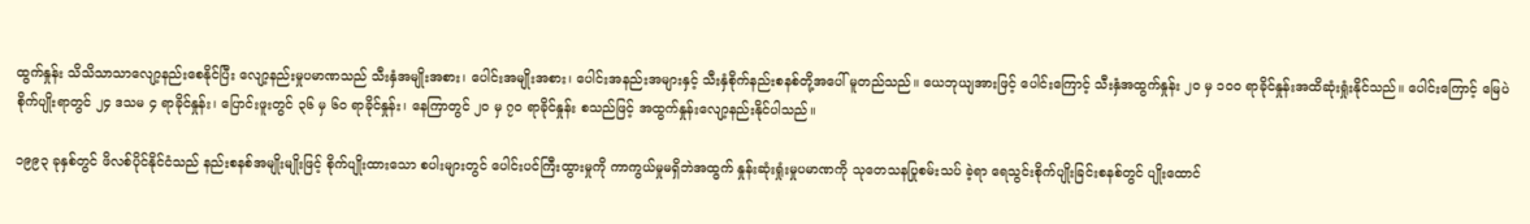ထွက်နှုန်း သိသိသာသာလျော့နည်းစေနိုင်ပြီး လျော့နည်းမှုပမာဏသည် သီးနှံအမျိုးအစား၊ ပေါင်းအမျိုးအစား၊ ပေါင်းအနည်းအများနှင့် သီးနှံစိုက်နည်းစနစ်တို့အပေါ် မူတည်သည်။ ယေဘုယျအားဖြင့် ပေါင်းကြောင့် သီးနှံအထွက်နှုန်း ၂၀ မှ ၁၀၀ ရာခိုင်နှုန်းအထိဆုံးရှုံးနိုင်သည်။ ပေါင်းကြောင့် မြေပဲစိုက်ပျိုးရာတွင် ၂၄ ဒသမ ၄ ရာခိုင်နှုန်း၊ ပြောင်းဖူးတွင် ၃၆ မှ ၆၀ ရာခိုင်နှုန်း၊ နေကြာတွင် ၂၀ မှ ၇၀ ရာခိုင်နှုန်း စသည်ဖြင့် အထွက်နှုန်းလျော့နည်းနိုင်ပါသည်။

၁၉၉၃ ခုနှစ်တွင် ဖိလစ်ပိုင်နိုင်ငံသည် နည်းစနစ်အမျိုးမျိုးဖြင့် စိုက်ပျိုးထားသော စပါးများတွင် ပေါင်းပင်ကြီးထွားမှုကို ကာကွယ်မှုမရှိဘဲအထွက် နှုန်းဆုံးရှုံးမှုပမာဏကို သုတေသနပြုစမ်းသပ် ခဲ့ရာ ရေသွင်းစိုက်ပျိုးခြင်းစနစ်တွင် ပျိုးထောင်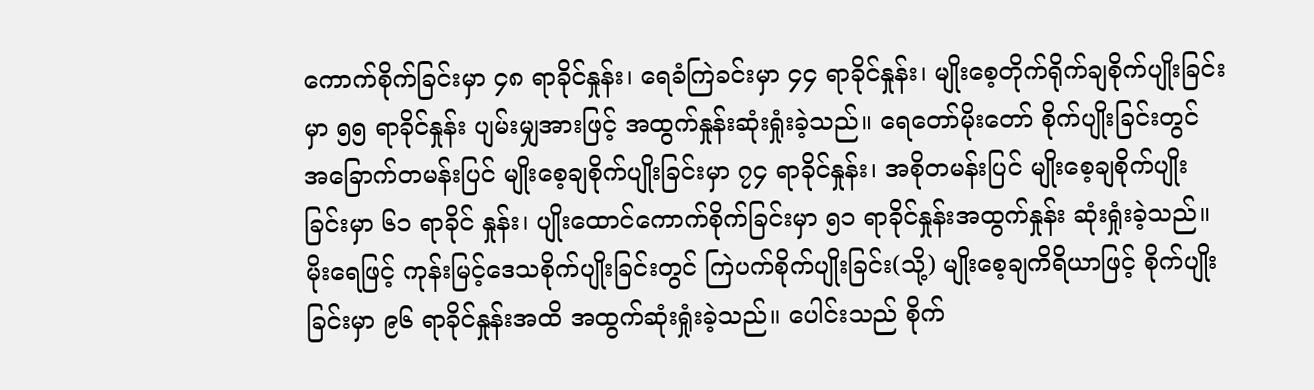ကောက်စိုက်ခြင်းမှာ ၄၈ ရာခိုင်နှုန်း၊ ရေခံကြဲခင်းမှာ ၄၄ ရာခိုင်နှုန်း၊ မျိုးစေ့တိုက်ရိုက်ချစိုက်ပျိုးခြင်းမှာ ၅၅ ရာခိုင်နှုန်း ပျမ်းမျှအားဖြင့် အထွက်နှုန်းဆုံးရှုံးခဲ့သည်။ ရေတော်မိုးတော် စိုက်ပျိုးခြင်းတွင် အခြောက်တမန်းပြင် မျိုးစေ့ချစိုက်ပျိုးခြင်းမှာ ၇၄ ရာခိုင်နှုန်း၊ အစိုတမန်းပြင် မျိုးစေ့ချစိုက်ပျိုးခြင်းမှာ ၆၁ ရာခိုင် နှုန်း၊ ပျိုးထောင်ကောက်စိုက်ခြင်းမှာ ၅၁ ရာခိုင်နှုန်းအထွက်နှုန်း ဆုံးရှုံးခဲ့သည်။ မိုးရေဖြင့် ကုန်းမြင့်ဒေသစိုက်ပျိုးခြင်းတွင် ကြဲပက်စိုက်ပျိုးခြင်း(သို့) မျိုးစေ့ချကိရိယာဖြင့် စိုက်ပျိုးခြင်းမှာ ၉၆ ရာခိုင်နှုန်းအထိ အထွက်ဆုံးရှုံးခဲ့သည်။ ပေါင်းသည် စိုက်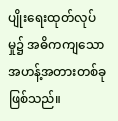ပျိုးရေးထုတ်လုပ်မှု၌ အဓိကကျသော အဟန့်အတားတစ်ခု ဖြစ်သည်။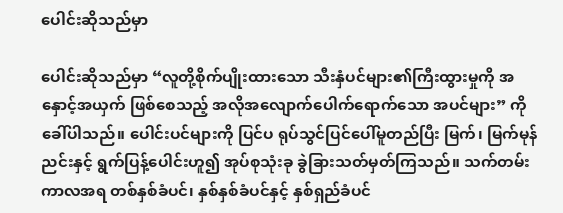ပေါင်းဆိုသည်မှာ

ပေါင်းဆိုသည်မှာ “လူတို့စိုက်ပျိုးထားသော သီးနှံပင်များ၏ကြီးထွားမှုကို အနှောင့်အယှက် ဖြစ်စေသည့် အလိုအလျောက်ပေါက်ရောက်သော အပင်များ” ကိုခေါ်ပါသည်။ ပေါင်းပင်များကို ပြင်ပ ရုပ်သွင်ပြင်ပေါ်မူတည်ပြီး မြက်၊ မြက်မုန်ညင်းနှင့် ရွက်ပြန့်ပေါင်းဟူ၍ အုပ်စုသုံးခု ခွဲခြားသတ်မှတ်ကြသည်။ သက်တမ်းကာလအရ တစ်နှစ်ခံပင်၊ နှစ်နှစ်ခံပင်နှင့် နှစ်ရှည်ခံပင်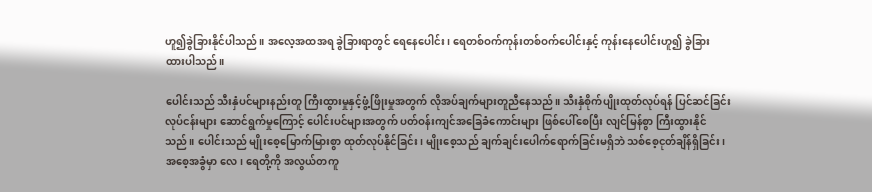ဟူ၍ခွဲခြားနိုင်ပါသည်။ အလေ့အထအရ ခွဲခြားရာတွင် ရေနေပေါင်း၊ ရေတစ်ဝက်ကုန်းတစ်ဝက်ပေါင်းနှင့် ကုန်းနေပေါင်းဟူ၍ ခွဲခြား ထားပါသည်။

ပေါင်းသည် သီးနှံပင်များနည်းတူ ကြီးထွားမှုနှင့်ဖွံ့ဖြိုးမှုအတွက် လိုအပ်ချက်များတူညီနေသည်။ သီးနှံစိုက်ပျိုးထုတ်လုပ်ရန် ပြင်ဆင်ခြင်းလုပ်ငန်းများ ဆောင်ရွက်မှုကြောင့် ပေါင်းပင်များအတွက် ပတ်ဝန်းကျင်အခြေခံကောင်းများ ဖြစ်ပေါ်စေပြီး လျင်မြန်စွာ ကြီးထွားနိုင်သည်။ ပေါင်းသည် မျိုးစေ့မြောက်မြားစွာ ထုတ်လုပ်နိုင်ခြင်း၊ မျိုးစေ့သည် ချက်ချင်းပေါက်ရောက်ခြင်းမရှိဘဲ သစ်စေ့ငုတ်ချိန်ရှိခြင်း၊ အစေ့အခွံမှာ လေ၊ ရေတို့ကို အလွယ်တကူ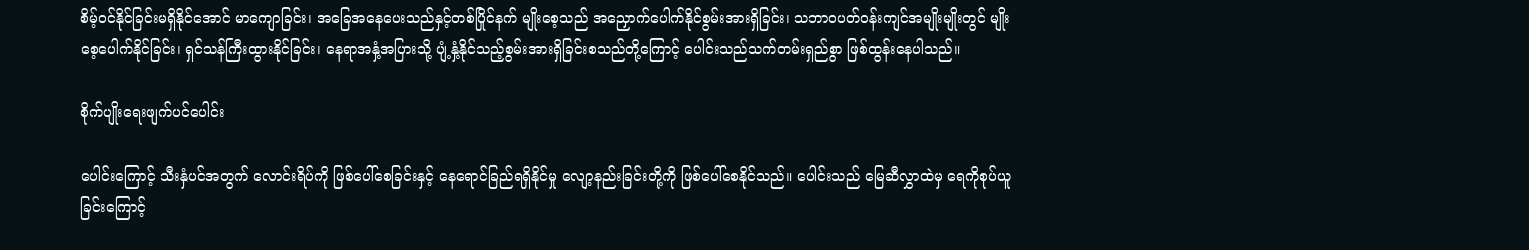စိမ့်ဝင်နိုင်ခြင်းမရှိနိုင်အောင် မာကျောခြင်း၊ အခြေအနေပေးသည်နှင့်တစ်ပြိုင်နက် မျိုးစေ့သည် အညှောက်ပေါက်နိုင်စွမ်းအားရှိခြင်း၊ သဘာဝပတ်ဝန်းကျင်အမျိုးမျိုးတွင် မျိုးစေ့ပေါက်နိုင်ခြင်း၊ ရှင်သန်ကြီးထွားနိုင်ခြင်း၊ နေရာအနှံ့အပြားသို့ ပျံ့နှံ့နိုင်သည့်စွမ်းအားရှိခြင်းစသည်တို့ကြောင့် ပေါင်းသည်သက်တမ်းရှည်စွာ ဖြစ်ထွန်းနေပါသည်။

စိုက်ပျိုးရေးဖျက်ပင်ပေါင်း

ပေါင်းကြောင့် သီးနှံပင်အတွက် လောင်းရိပ်ကို ဖြစ်ပေါ်စေခြင်းနှင့် နေရောင်ခြည်ရရှိနိုင်မှု လျော့နည်းခြင်းတို့ကို ဖြစ်ပေါ်စေနိုင်သည်။ ပေါင်းသည် မြေဆီလွှာထဲမှ ရေကိုစုပ်ယူခြင်းကြောင့်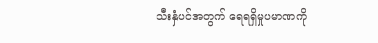သီးနှံပင်အတွက် ရေရရှိမှုပမာဏကို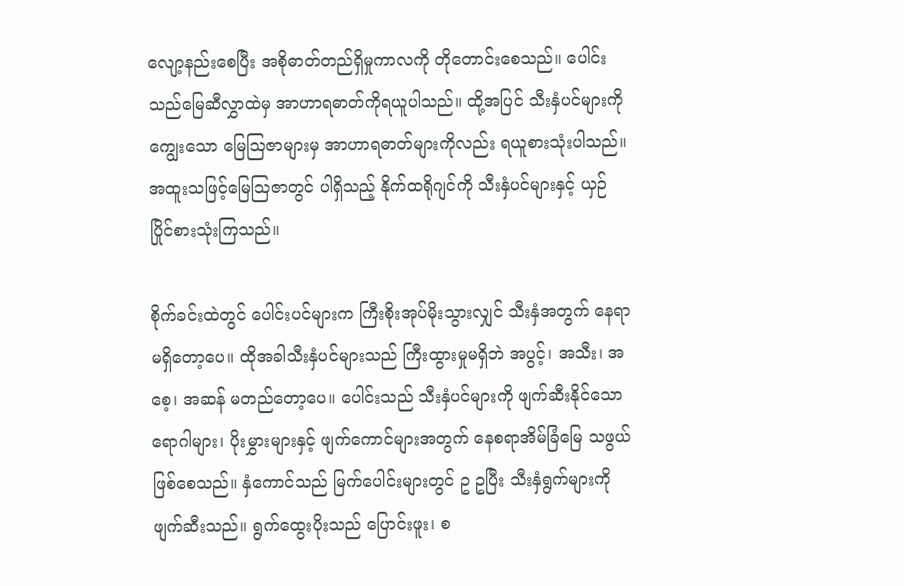လျော့နည်းစေပြီး အစိုဓာတ်တည်ရှိမှုကာလကို တိုတောင်းစေသည်။ ပေါင်းသည်မြေဆီလွှာထဲမှ အာဟာရဓာတ်ကိုရယူပါသည်။ ထို့အပြင် သီးနှံပင်များကိုကျွေးသော မြေဩဇာများမှ အာဟာရဓာတ်များကိုလည်း ရယူစားသုံးပါသည်။ အထူးသဖြင့်မြေဩဇာတွင် ပါရှိသည့် နိုက်ထရိုဂျင်ကို သီးနှံပင်များနှင့် ယှဉ်ပြိုင်စားသုံးကြသည်။

စိုက်ခင်းထဲတွင် ပေါင်းပင်များက ကြီးစိုးအုပ်မိုးသွားလျှင် သီးနှံအတွက် နေရာမရှိတော့ပေ။ ထိုအခါသီးနှံပင်များသည် ကြီးထွားမှုမရှိဘဲ အပွင့်၊ အသီး၊ အစေ့၊ အဆန် မတည်တော့ပေ။ ပေါင်းသည် သီးနှံပင်များကို ဖျက်ဆီးနိုင်သော ရောဂါများ၊ ပိုးမွှားများနှင့် ဖျက်ကောင်များအတွက် နေစရာအိမ်ခြံမြေ သဖွယ်ဖြစ်စေသည်။ နှံကောင်သည် မြက်ပေါင်းများတွင် ဥ ဥပြီး သီးနှံရွက်များကို ဖျက်ဆီးသည်။ ရွက်ထွေးပိုးသည် ပြောင်းဖူး၊ စ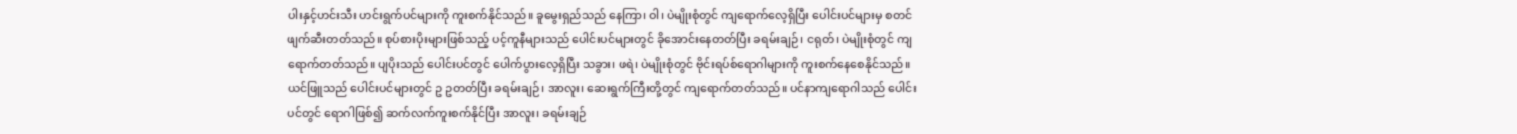ပါးနှင့်ဟင်းသီး ဟင်းရွက်ပင်များကို ကူးစက်နိုင်သည်။ ခူမွေးရှည်သည် နေကြာ၊ ဝါ၊ ပဲမျိုးစုံတွင် ကျရောက်လေ့ရှိပြီး ပေါင်းပင်များမှ စတင်ဖျက်ဆီးတတ်သည်။ စုပ်စားပိုးများဖြစ်သည့် ပင့်ကူနီများသည် ပေါင်းပင်များတွင် ခိုအောင်းနေတတ်ပြီး ခရမ်းချဉ်၊ ငရုတ်၊ ပဲမျိုးစုံတွင် ကျရောက်တတ်သည်။ ပျပိုးသည် ပေါင်းပင်တွင် ပေါက်ပွားလေ့ရှိပြီး သခွား၊ ဖရဲ၊ ပဲမျိုးစုံတွင် ဗိုင်းရပ်စ်ရောဂါများကို ကူးစက်နေစေနိုင်သည်။ ယင်ဖြူသည် ပေါင်းပင်များတွင် ဥ ဥတတ်ပြီး ခရမ်းချဉ်၊ အာလူး၊ ဆေးရွက်ကြီးတို့တွင် ကျရောက်တတ်သည်။ ပင်နာကျရောဂါသည် ပေါင်းပင်တွင် ရောဂါဖြစ်၍ ဆက်လက်ကူးစက်နိုင်ပြီး အာလူး၊ ခရမ်းချဉ်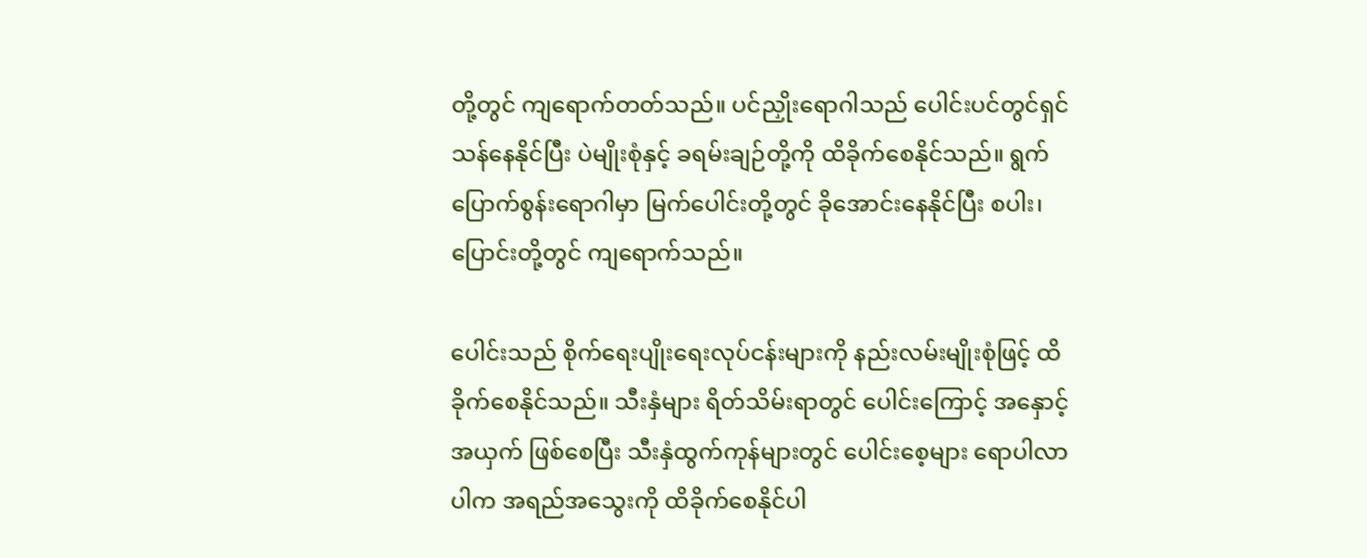တို့တွင် ကျရောက်တတ်သည်။ ပင်ညှိုးရောဂါသည် ပေါင်းပင်တွင်ရှင်သန်နေနိုင်ပြီး ပဲမျိုးစုံနှင့် ခရမ်းချဉ်တို့ကို ထိခိုက်စေနိုင်သည်။ ရွက်ပြောက်စွန်းရောဂါမှာ မြက်ပေါင်းတို့တွင် ခိုအောင်းနေနိုင်ပြီး စပါး၊ ပြောင်းတို့တွင် ကျရောက်သည်။

ပေါင်းသည် စိုက်ရေးပျိုးရေးလုပ်ငန်းများကို နည်းလမ်းမျိုးစုံဖြင့် ထိခိုက်စေနိုင်သည်။ သီးနှံများ ရိတ်သိမ်းရာတွင် ပေါင်းကြောင့် အနှောင့်အယှက် ဖြစ်စေပြီး သီးနှံထွက်ကုန်များတွင် ပေါင်းစေ့များ ရောပါလာပါက အရည်အသွေးကို ထိခိုက်စေနိုင်ပါ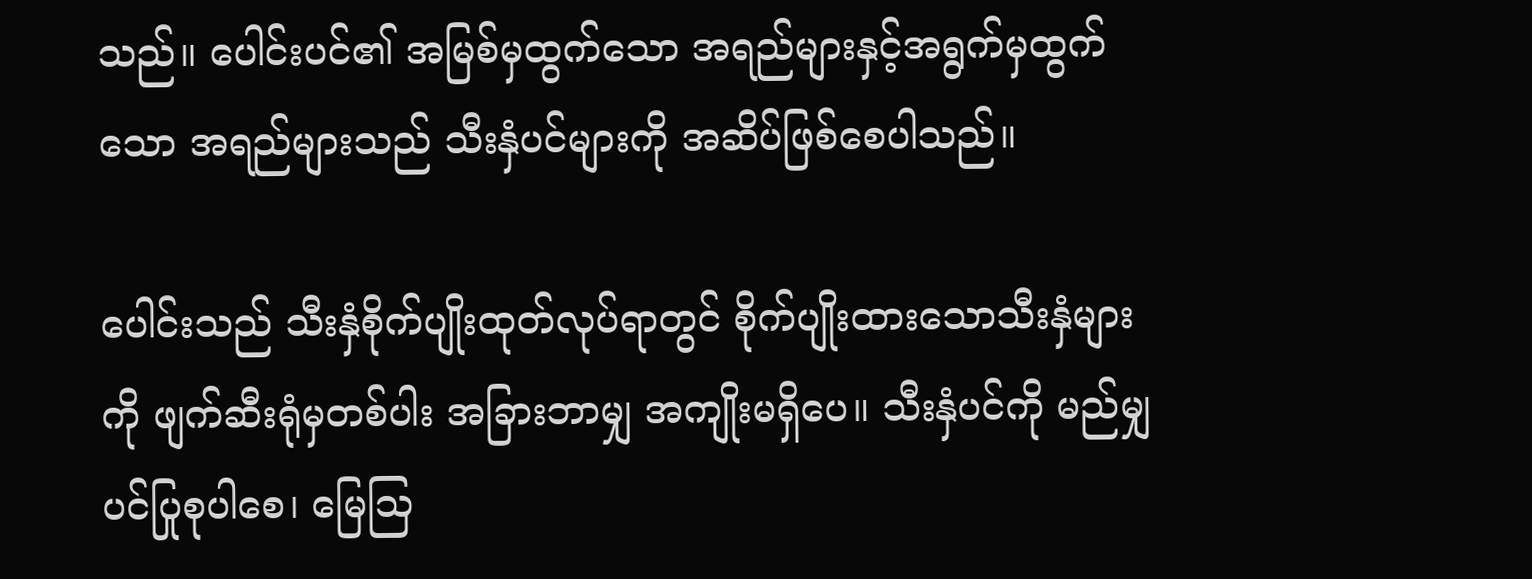သည်။ ပေါင်းပင်၏ အမြစ်မှထွက်သော အရည်များနှင့်အရွက်မှထွက်သော အရည်များသည် သီးနှံပင်များကို အဆိပ်ဖြစ်စေပါသည်။

ပေါင်းသည် သီးနှံစိုက်ပျိုးထုတ်လုပ်ရာတွင် စိုက်ပျိုးထားသောသီးနှံများကို ဖျက်ဆီးရုံမှတစ်ပါး အခြားဘာမျှ အကျိုးမရှိပေ။ သီးနှံပင်ကို မည်မျှပင်ပြုစုပါစေ၊ မြေဩ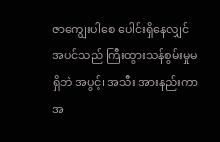ဇာကျွေးပါစေ ပေါင်းရှိနေလျှင် အပင်သည် ကြီးထွားသန်စွမ်းမှုမရှိဘဲ အပွင့်၊ အသီး အားနည်းကာ အ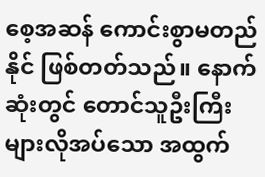စေ့အဆန် ကောင်းစွာမတည်နိုင် ဖြစ်တတ်သည်။ နောက်ဆုံးတွင် တောင်သူဦးကြီး များလိုအပ်သော အထွက်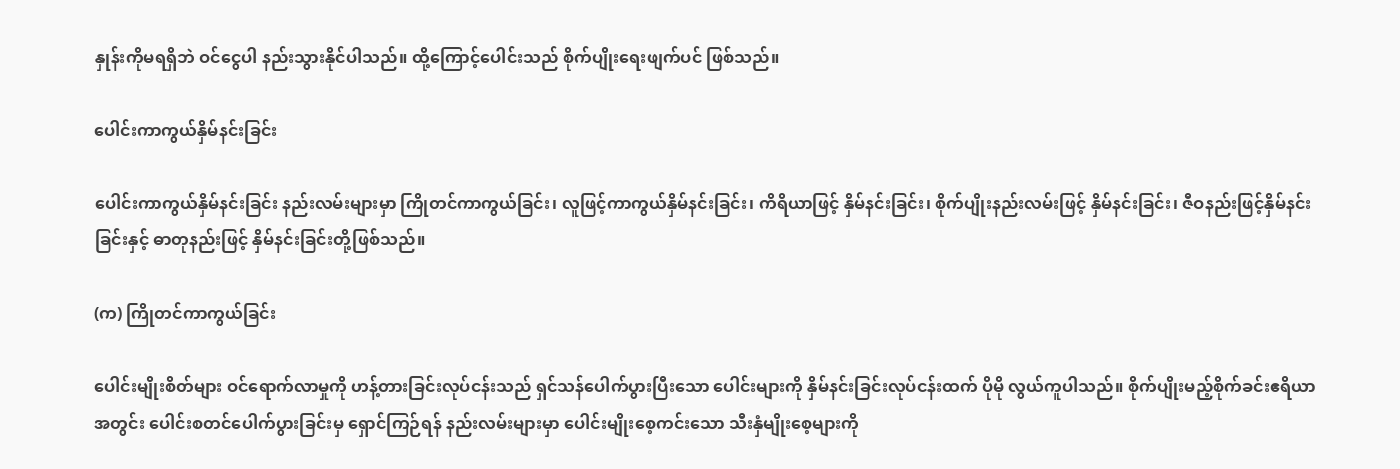နှုန်းကိုမရရှိဘဲ ဝင်ငွေပါ နည်းသွားနိုင်ပါသည်။ ထို့ကြောင့်ပေါင်းသည် စိုက်ပျိုးရေးဖျက်ပင် ဖြစ်သည်။

ပေါင်းကာကွယ်နှိမ်နင်းခြင်း

ပေါင်းကာကွယ်နှိမ်နင်းခြင်း နည်းလမ်းများမှာ ကြိုတင်ကာကွယ်ခြင်း၊ လူဖြင့်ကာကွယ်နှိမ်နင်းခြင်း၊ ကိရိယာဖြင့် နှိမ်နင်းခြင်း၊ စိုက်ပျိုးနည်းလမ်းဖြင့် နှိမ်နင်းခြင်း၊ ဇီဝနည်းဖြင့်နှိမ်နင်းခြင်းနှင့် ဓာတုနည်းဖြင့် နှိမ်နင်းခြင်းတို့ဖြစ်သည်။

(က) ကြိုတင်ကာကွယ်ခြင်း

ပေါင်းမျိုးစိတ်များ ဝင်ရောက်လာမှုကို ဟန့်တားခြင်းလုပ်ငန်းသည် ရှင်သန်ပေါက်ပွားပြီးသော ပေါင်းများကို နှိမ်နင်းခြင်းလုပ်ငန်းထက် ပိုမို လွယ်ကူပါသည်။ စိုက်ပျိုးမည့်စိုက်ခင်းဧရိယာအတွင်း ပေါင်းစတင်ပေါက်ပွားခြင်းမှ ရှောင်ကြဉ်ရန် နည်းလမ်းများမှာ ပေါင်းမျိုးစေ့ကင်းသော သီးနှံမျိုးစေ့များကို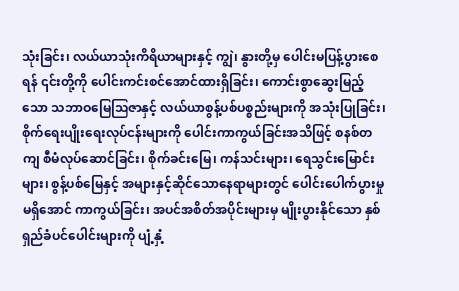သုံးခြင်း၊ လယ်ယာသုံးကိရိယာများနှင့် ကျွဲ၊ နွားတို့မှ ပေါင်းမပြန့်ပွားစေရန် ၎င်းတို့ကို ပေါင်းကင်းစင်အောင်ထားရှိခြင်း၊ ကောင်းစွာဆွေးမြည့်သော သဘာဝမြေဩဇာနှင့် လယ်ယာစွန့်ပစ်ပစ္စည်းများကို အသုံးပြုခြင်း၊ စိုက်ရေးပျိုးရေးလုပ်ငန်းများကို ပေါင်းကာကွယ်ခြင်းအသိဖြင့် စနစ်တကျ စီမံလုပ်ဆောင်ခြင်း၊ စိုက်ခင်းမြေ၊ ကန်သင်းများ၊ ရေသွင်းမြောင်းများ၊ စွန့်ပစ်မြေနှင့် အများနှင့်ဆိုင်သော‌နေရာများတွင် ပေါင်းပေါက်ပွားမှုမရှိအောင် ကာကွယ်ခြင်း၊ အပင်အစိတ်အပိုင်းများမှ မျိုးပွားနိုင်သော နှစ်ရှည်ခံပင်ပေါင်းများကို ပျံ့နှံ့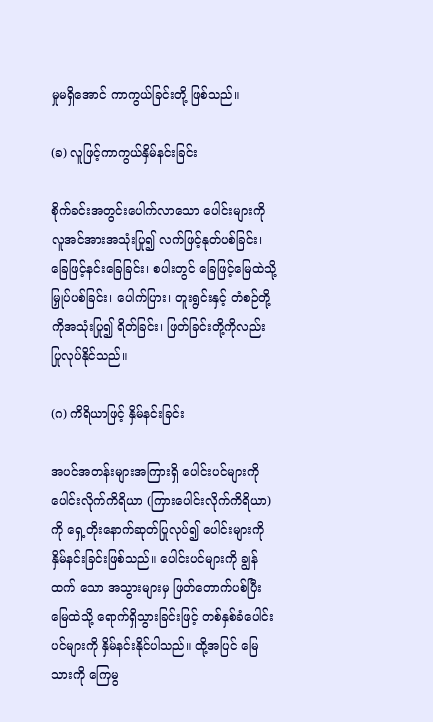မှုမရှိအောင် ကာကွယ်ခြင်းတို့ ဖြစ်သည်။

(ခ) လူဖြင့်ကာကွယ်နှိမ်နင်းခြင်း

စိုက်ခင်းအတွင်းပေါက်လာသော ပေါင်းများကို လူအင်အားအသုံးပြု၍ လက်ဖြင့်နုတ်ပစ်ခြင်း၊ ခြေဖြင့်နင်းခြေခြင်း၊ စပါးတွင် ခြေဖြင့်မြေထဲသို့ မြှုပ်ပစ်ခြင်း၊ ပေါက်ပြား၊ တူးရွင်းနှင့် တံစဉ်တို့ကိုအသုံးပြု၍ ရိတ်ခြင်း၊ ဖြတ်ခြင်းတို့ကိုလည်း ပြုလုပ်နိုင်သည်။

(ဂ) ကိရိယာဖြင့် နှိမ်နင်းခြင်း

အပင်အတန်းများအကြားရှိ ပေါင်းပင်များကို ပေါင်းလိုက်ကိရိယာ (ကြားပေါင်းလိုက်ကိရိယာ)ကို ရှေ့တိုးနောက်ဆုတ်ပြုလုပ်၍ ပေါင်းများကို နှိမ်နင်းခြင်းဖြစ်သည်။ ပေါင်းပင်များကို ချွန်ထက် သော အသွားများမှ ဖြတ်တောက်ပစ်ပြီး မြေထဲသို့ ရောက်ရှိသွားခြင်းဖြင့် တစ်နှစ်ခံပေါင်းပင်များကို နှိမ်နင်းနိုင်ပါသည်။ ထို့အပြင် မြေသားကို ကြေမွ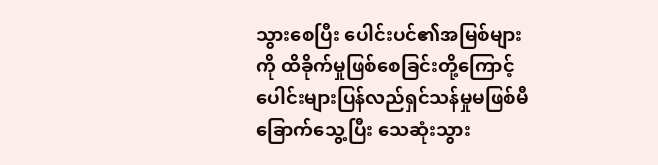သွားစေပြီး ပေါင်းပင်၏အမြစ်များကို ထိခိုက်မှုဖြစ်စေခြင်းတို့ကြောင့် ပေါင်းများပြန်လည်ရှင်သန်မှုမဖြစ်မီ ခြောက်သွေ့ပြီး သေဆုံးသွား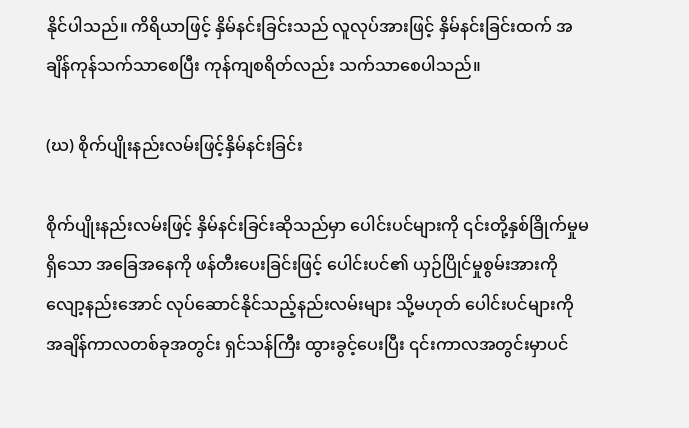နိုင်ပါသည်။ ကိရိယာဖြင့် နှိမ်နင်းခြင်းသည် လူလုပ်အားဖြင့် နှိမ်နင်းခြင်းထက် အချိန်ကုန်သက်သာစေပြီး ကုန်ကျစရိတ်လည်း သက်သာစေပါသည်။

(ဃ) စိုက်ပျိုးနည်းလမ်းဖြင့်နှိမ်နင်းခြင်း

စိုက်ပျိုးနည်းလမ်းဖြင့် နှိမ်နင်းခြင်းဆိုသည်မှာ ပေါင်းပင်များကို ၎င်းတို့နှစ်ခြိုက်မှုမရှိသော အခြေအနေကို ဖန်တီးပေးခြင်းဖြင့် ပေါင်းပင်၏ ယှဉ်ပြိုင်မှုစွမ်းအားကို လျော့နည်းအောင် လုပ်ဆောင်နိုင်သည့်နည်းလမ်းများ သို့မဟုတ် ပေါင်းပင်များကို အချိန်ကာလတစ်ခုအတွင်း ရှင်သန်ကြီး ထွားခွင့်ပေးပြီး ၎င်းကာလအတွင်းမှာပင်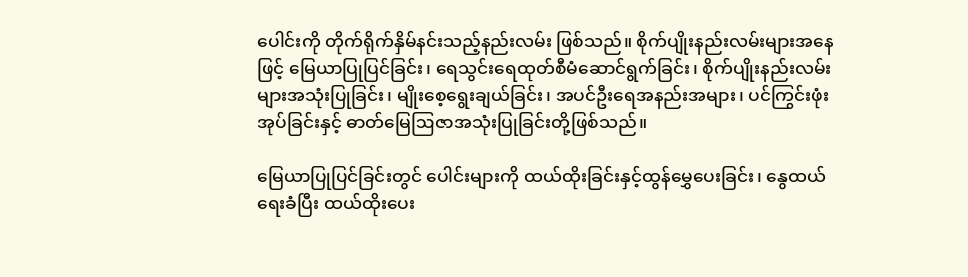ပေါင်းကို တိုက်ရိုက်နှိမ်နင်းသည့်နည်းလမ်း ဖြစ်သည်။ စိုက်ပျိုးနည်းလမ်းများအနေဖြင့် မြေယာပြုပြင်ခြင်း၊ ရေသွင်းရေထုတ်စီမံဆောင်ရွက်ခြင်း၊ စိုက်ပျိုးနည်းလမ်းများအသုံးပြုခြင်း၊ မျိုးစေ့ရွေးချယ်ခြင်း၊ အပင်ဦးရေအနည်းအများ၊ ပင်ကြွင်းဖုံးအုပ်ခြင်းနှင့် ဓာတ်မြေဩဇာအသုံးပြုခြင်းတို့ဖြစ်သည်။

မြေယာပြုပြင်ခြင်းတွင် ပေါင်းများကို ထယ်ထိုးခြင်းနှင့်ထွန်မွှေပေးခြင်း၊ နွေထယ်ရေးခံပြီး ထယ်ထိုးပေး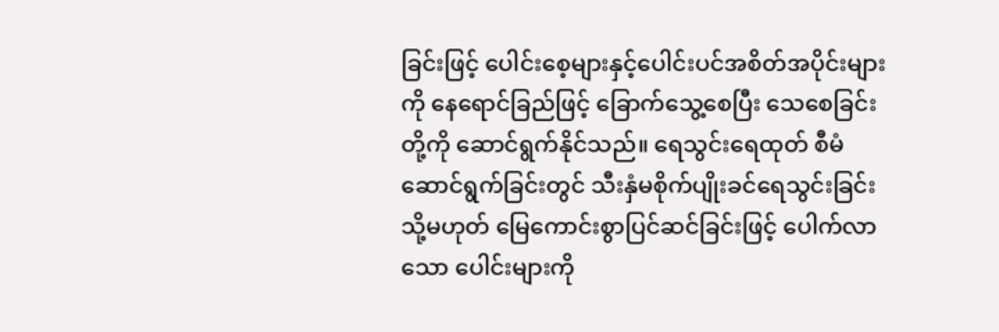ခြင်းဖြင့် ပေါင်းစေ့များနှင့်ပေါင်းပင်အစိတ်အပိုင်းများကို နေရောင်ခြည်ဖြင့် ခြောက်သွေ့စေပြီး သေစေခြင်းတို့ကို ဆောင်ရွက်နိုင်သည်။ ရေသွင်းရေထုတ် စီမံဆောင်ရွက်ခြင်းတွင် သီးနှံမစိုက်ပျိုးခင်ရေသွင်းခြင်း သို့မဟုတ် မြေကောင်းစွာပြင်ဆင်ခြင်းဖြင့် ပေါက်လာသော ပေါင်းများကို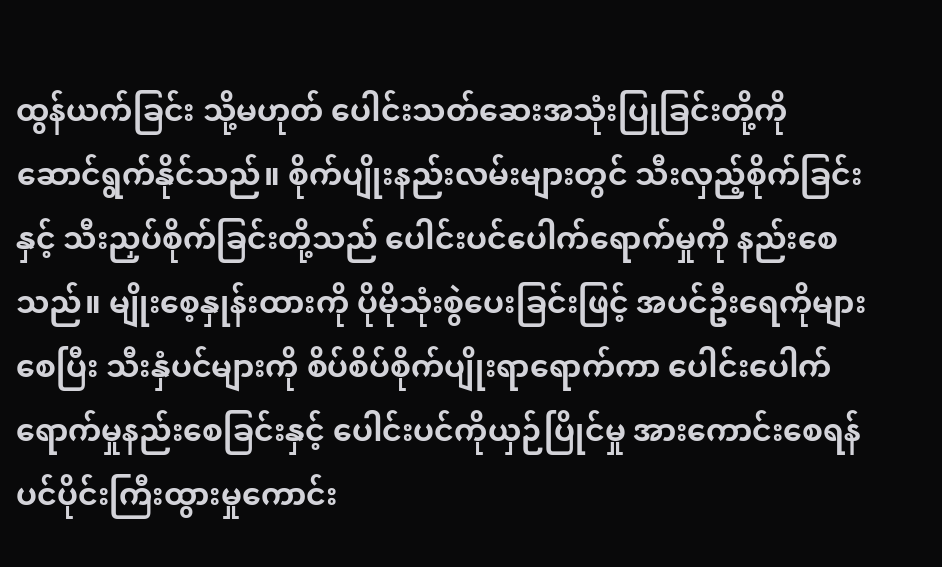ထွန်ယက်ခြင်း သို့မဟုတ် ပေါင်းသတ်ဆေးအသုံးပြုခြင်းတို့ကို ဆောင်ရွက်နိုင်သည်။ စိုက်ပျိုးနည်းလမ်းများတွင် သီးလှည့်စိုက်ခြင်းနှင့် သီးညှပ်စိုက်ခြင်းတို့သည် ပေါင်းပင်ပေါက်ရောက်မှုကို နည်းစေသည်။ မျိုးစေ့နှုန်းထားကို ပိုမိုသုံးစွဲပေးခြင်းဖြင့် အပင်ဦးရေကိုများစေပြီး သီးနှံပင်များကို စိပ်စိပ်စိုက်ပျိုးရာရောက်ကာ ပေါင်းပေါက်ရောက်မှုနည်းစေခြင်းနှင့် ပေါင်းပင်ကိုယှဉ်ပြိုင်မှု အားကောင်းစေရန် ပင်ပိုင်းကြီးထွားမှုကောင်း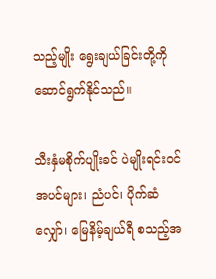သည့်မျိုး ရွေးချယ်ခြင်းတို့ကို ဆောင်ရွက်နိုင်သည်။

သီးနှံမစိုက်ပျိုးခင် ပဲမျိုးရင်းဝင်အပင်များ၊ ညံပင်၊ ပိုက်ဆံလျှော်၊ မြေနိမ့်ချယ်ရီ စသည့်အ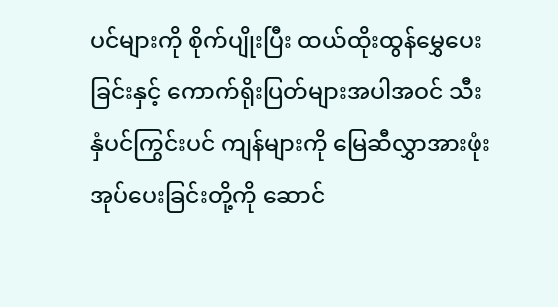ပင်များကို စိုက်ပျိုးပြီး ထယ်ထိုးထွန်မွှေပေးခြင်းနှင့် ကောက်ရိုးပြတ်များအပါအဝင် သီးနှံပင်ကြွင်းပင် ကျန်များကို မြေဆီလွှာအားဖုံးအုပ်ပေးခြင်းတို့ကို ဆောင်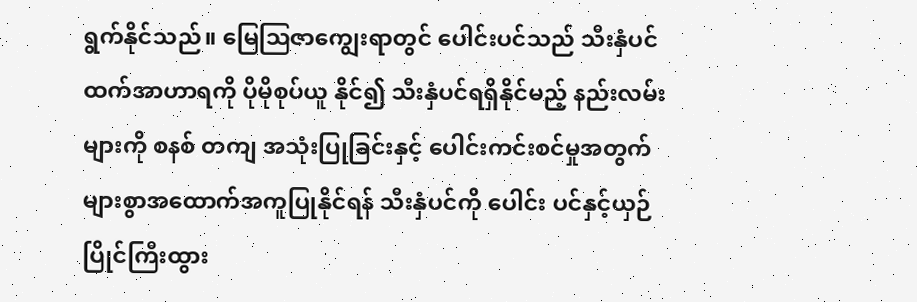ရွက်နိုင်သည်။ မြေဩဇာကျွေးရာတွင် ပေါင်းပင်သည် သီးနှံပင်ထက်အာဟာရကို ပိုမိုစုပ်ယူ နိုင်၍ သီးနှံပင်ရရှိနိုင်မည့် နည်းလမ်းများကို စနစ် တကျ အသုံးပြုခြင်းနှင့် ပေါင်းကင်းစင်မှုအတွက် များစွာအထောက်အကူပြုနိုင်ရန် သီးနှံပင်ကို ပေါင်း ပင်နှင့်ယှဉ်ပြိုင်ကြီးထွား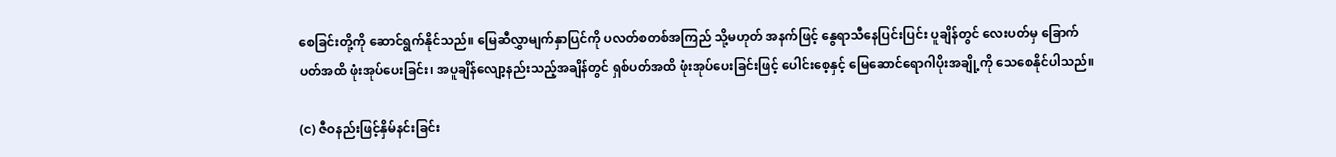စေခြင်းတို့ကို ဆောင်ရွက်နိုင်သည်။ မြေဆီလွှာမျက်နှာပြင်ကို ပလတ်စတစ်အကြည် သို့မဟုတ် အနက်ဖြင့် နွေရာသီနေပြင်းပြင်း ပူချိန်တွင် လေးပတ်မှ ခြောက်ပတ်အထိ ဖုံးအုပ်ပေးခြင်း၊ အပူချိန်လျော့နည်းသည့်အချိန်တွင် ရှစ်ပတ်အထိ ဖုံးအုပ်ပေးခြင်းဖြင့် ပေါင်းစေ့နှင့် မြေဆောင်ရောဂါပိုးအချို့ကို သေစေနိုင်ပါသည်။

(င) ဇီဝနည်းဖြင့်နှိမ်နင်းခြင်း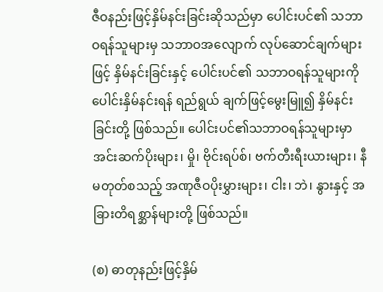ဇီဝနည်းဖြင့်နှိမ်နင်းခြင်းဆိုသည်မှာ ပေါင်းပင်၏ သဘာဝရန်သူများမှ သဘာဝအလျောက် လုပ်ဆောင်ချက်များဖြင့် နှိမ်နင်းခြင်းနှင့် ပေါင်းပင်၏ သဘာဝရန်သူများကို ပေါင်းနှိမ်နင်းရန် ရည်ရွယ် ချက်ဖြင့်မွေးမြူ၍ နှိမ်နင်းခြင်းတို့ ဖြစ်သည်။ ပေါင်းပင်၏သဘာဝရန်သူများမှာ အင်းဆက်ပိုးများ၊ မှို၊ ဗိုင်းရပ်စ်၊ ဗက်တီးရီးယားများ၊ နီမတုတ်စသည့် အဏုဇီဝပိုးမွှားများ၊ ငါး၊ ဘဲ၊ နွားနှင့် အခြားတိရစ္ဆာန်များတို့ ဖြစ်သည်။

(စ) ဓာတုနည်းဖြင့်နှိမ်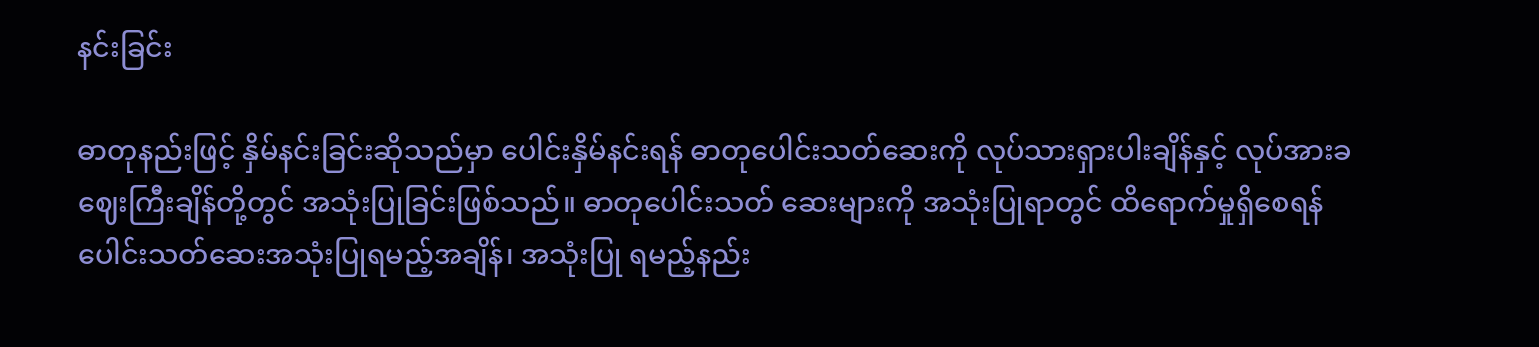နင်းခြင်း

ဓာတုနည်းဖြင့် နှိမ်နင်းခြင်းဆိုသည်မှာ ပေါင်းနှိမ်နင်းရန် ဓာတုပေါင်းသတ်ဆေးကို လုပ်သားရှားပါးချိန်နှင့် လုပ်အားခဈေးကြီးချိန်တို့တွင် အသုံးပြုခြင်းဖြစ်သည်။ ဓာတုပေါင်းသတ် ဆေးများကို အသုံးပြုရာတွင် ထိရောက်မှုရှိစေရန် ပေါင်းသတ်ဆေးအသုံးပြုရမည့်အချိန်၊ အသုံးပြု ရမည့်နည်း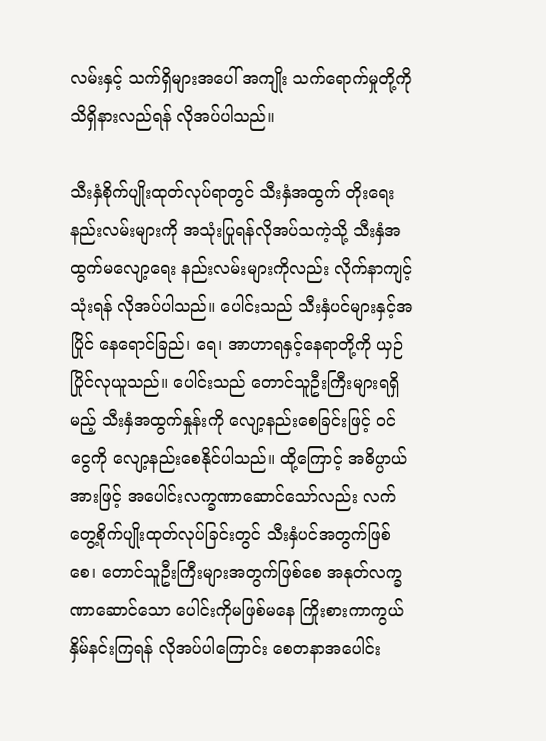လမ်းနှင့် သက်ရှိများအပေါ် အကျိုး သက်ရောက်မှုတို့ကို သိရှိနားလည်ရန် လိုအပ်ပါသည်။

သီးနှံစိုက်ပျိုးထုတ်လုပ်ရာတွင် သီးနှံအထွက် တိုးရေးနည်းလမ်းများကို အသုံးပြုရန်လိုအပ်သကဲ့သို့ သီးနှံအထွက်မလျော့ရေး နည်းလမ်းများကိုလည်း လိုက်နာကျင့်သုံးရန် လိုအပ်ပါသည်။ ပေါင်းသည် သီးနှံပင်များနှင့်အပြိုင် နေရောင်ခြည်၊ ရေ၊ အာဟာရနှင့်နေရာတို့ကို ယှဉ်ပြိုင်လုယူသည်။ ပေါင်းသည် တောင်သူဦးကြီးများရရှိမည့် သီးနှံအထွက်နှုန်းကို လျော့နည်းစေခြင်းဖြင့် ဝင်ငွေကို လျော့နည်းစေနိုင်ပါသည်။ ထို့ကြောင့် အဓိပ္ပာယ်အားဖြင့် အပေါင်းလက္ခဏာဆောင်သော်လည်း လက်တွေ့စိုက်ပျိုးထုတ်လုပ်ခြင်းတွင် သီးနှံပင်အတွက်ဖြစ်စေ၊ တောင်သူဦးကြီးများအတွက်ဖြစ်စေ အနုတ်လက္ခဏာဆောင်သော ပေါင်းကိုမဖြစ်မနေ ကြိုးစားကာကွယ်နှိမ်နင်းကြရန် လိုအပ်ပါကြောင်း စေတနာအပေါင်း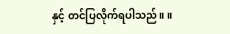နှင့် တင်ပြလိုက်ရပါသည်။ ။